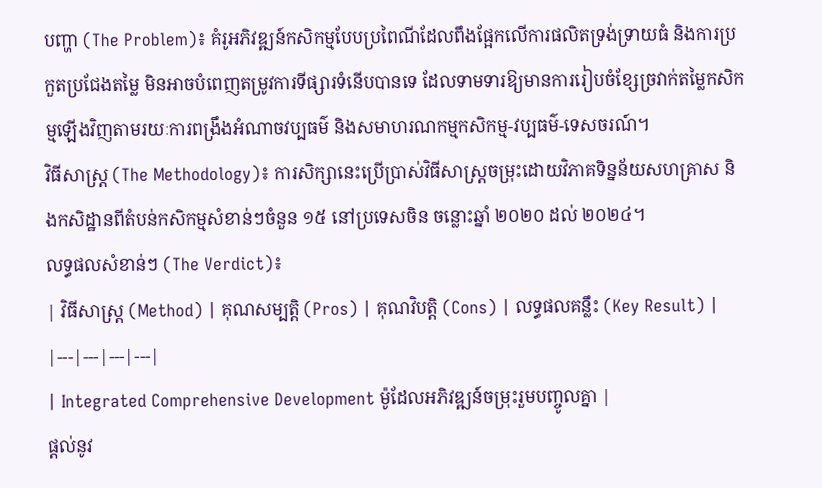បញ្ហា (The Problem)៖ គំរូអភិវឌ្ឍន៍កសិកម្មបែបប្រពៃណីដែលពឹងផ្អែកលើការផលិតទ្រង់ទ្រាយធំ និងការប្រកួតប្រជែងតម្លៃ មិនអាចបំពេញតម្រូវការទីផ្សារទំនើបបានទេ ដែលទាមទារឱ្យមានការរៀបចំខ្សែច្រវាក់តម្លៃកសិកម្មឡើងវិញតាមរយៈការពង្រឹងអំណាចវប្បធម៌ និងសមាហរណកម្មកសិកម្ម-វប្បធម៌-ទេសចរណ៍។
វិធីសាស្ត្រ (The Methodology)៖ ការសិក្សានេះប្រើប្រាស់វិធីសាស្ត្រចម្រុះដោយវិភាគទិន្នន័យសហគ្រាស និងកសិដ្ឋានពីតំបន់កសិកម្មសំខាន់ៗចំនួន ១៥ នៅប្រទេសចិន ចន្លោះឆ្នាំ ២០២០ ដល់ ២០២៤។
លទ្ធផលសំខាន់ៗ (The Verdict)៖
| វិធីសាស្ត្រ (Method) | គុណសម្បត្តិ (Pros) | គុណវិបត្តិ (Cons) | លទ្ធផលគន្លឹះ (Key Result) |
|---|---|---|---|
| Integrated Comprehensive Development ម៉ូដែលអភិវឌ្ឍន៍ចម្រុះរួមបញ្ចូលគ្នា |
ផ្តល់នូវ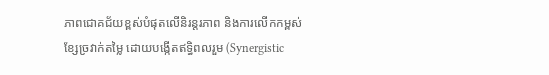ភាពជោគជ័យខ្ពស់បំផុតលើនិរន្តរភាព និងការលើកកម្ពស់ខ្សែច្រវាក់តម្លៃ ដោយបង្កើតឥទ្ធិពលរួម (Synergistic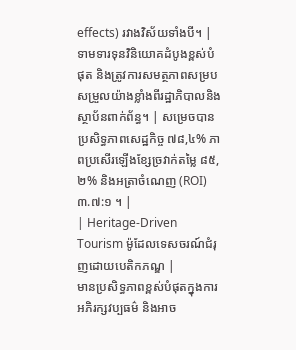effects) រវាងវិស័យទាំងបី។ | ទាមទារទុនវិនិយោគដំបូងខ្ពស់បំផុត និងត្រូវការសមត្ថភាពសម្របសម្រួលយ៉ាងខ្លាំងពីរដ្ឋាភិបាលនិងស្ថាប័នពាក់ព័ន្ធ។ | សម្រេចបានប្រសិទ្ធភាពសេដ្ឋកិច្ច ៧៨,៤% ភាពប្រសើរឡើងខ្សែច្រវាក់តម្លៃ ៨៥,២% និងអត្រាចំណេញ (ROI) ៣.៧:១ ។ |
| Heritage-Driven Tourism ម៉ូដែលទេសចរណ៍ជំរុញដោយបេតិកភណ្ឌ |
មានប្រសិទ្ធភាពខ្ពស់បំផុតក្នុងការអភិរក្សវប្បធម៌ និងអាច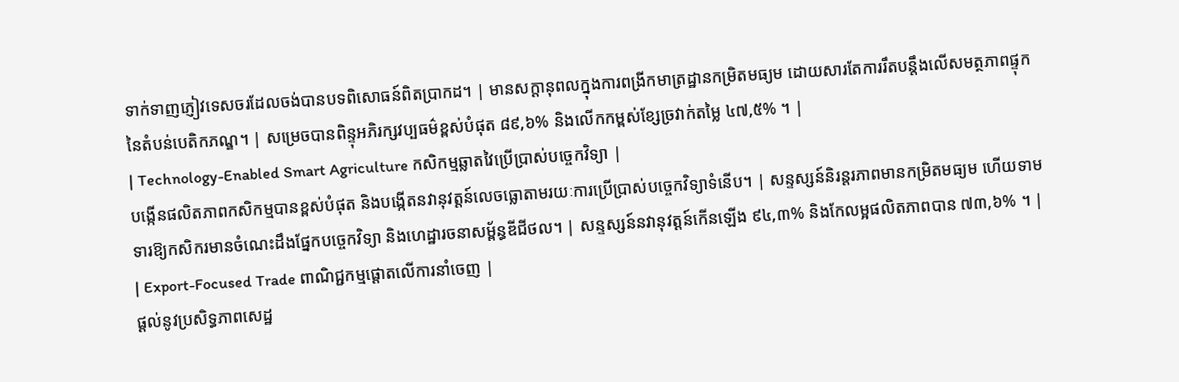ទាក់ទាញភ្ញៀវទេសចរដែលចង់បានបទពិសោធន៍ពិតប្រាកដ។ | មានសក្តានុពលក្នុងការពង្រីកមាត្រដ្ឋានកម្រិតមធ្យម ដោយសារតែការរឹតបន្តឹងលើសមត្ថភាពផ្ទុកនៃតំបន់បេតិកភណ្ឌ។ | សម្រេចបានពិន្ទុអភិរក្សវប្បធម៌ខ្ពស់បំផុត ៨៩,៦% និងលើកកម្ពស់ខ្សែច្រវាក់តម្លៃ ៤៧,៥% ។ |
| Technology-Enabled Smart Agriculture កសិកម្មឆ្លាតវៃប្រើប្រាស់បច្ចេកវិទ្យា |
បង្កើនផលិតភាពកសិកម្មបានខ្ពស់បំផុត និងបង្កើតនវានុវត្តន៍លេចធ្លោតាមរយៈការប្រើប្រាស់បច្ចេកវិទ្យាទំនើប។ | សន្ទស្សន៍និរន្តរភាពមានកម្រិតមធ្យម ហើយទាមទារឱ្យកសិករមានចំណេះដឹងផ្នែកបច្ចេកវិទ្យា និងហេដ្ឋារចនាសម្ព័ន្ធឌីជីថល។ | សន្ទស្សន៍នវានុវត្តន៍កើនឡើង ៩៤,៣% និងកែលម្អផលិតភាពបាន ៧៣,៦% ។ |
| Export-Focused Trade ពាណិជ្ជកម្មផ្តោតលើការនាំចេញ |
ផ្តល់នូវប្រសិទ្ធភាពសេដ្ឋ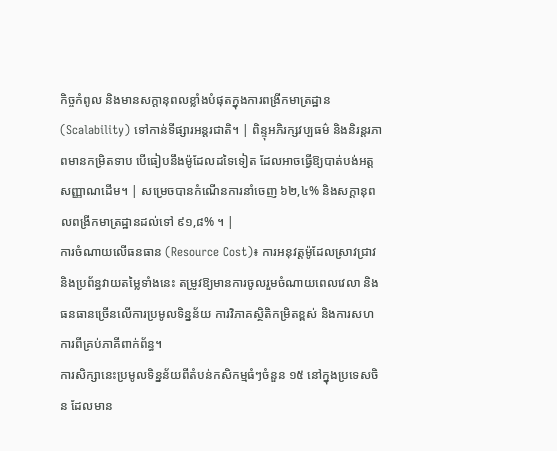កិច្ចកំពូល និងមានសក្តានុពលខ្លាំងបំផុតក្នុងការពង្រីកមាត្រដ្ឋាន (Scalability) ទៅកាន់ទីផ្សារអន្តរជាតិ។ | ពិន្ទុអភិរក្សវប្បធម៌ និងនិរន្តរភាពមានកម្រិតទាប បើធៀបនឹងម៉ូដែលដទៃទៀត ដែលអាចធ្វើឱ្យបាត់បង់អត្តសញ្ញាណដើម។ | សម្រេចបានកំណើនការនាំចេញ ៦២,៤% និងសក្តានុពលពង្រីកមាត្រដ្ឋានដល់ទៅ ៩១,៨% ។ |
ការចំណាយលើធនធាន (Resource Cost)៖ ការអនុវត្តម៉ូដែលស្រាវជ្រាវ និងប្រព័ន្ធវាយតម្លៃទាំងនេះ តម្រូវឱ្យមានការចូលរួមចំណាយពេលវេលា និងធនធានច្រើនលើការប្រមូលទិន្នន័យ ការវិភាគស្ថិតិកម្រិតខ្ពស់ និងការសហការពីគ្រប់ភាគីពាក់ព័ន្ធ។
ការសិក្សានេះប្រមូលទិន្នន័យពីតំបន់កសិកម្មធំៗចំនួន ១៥ នៅក្នុងប្រទេសចិន ដែលមាន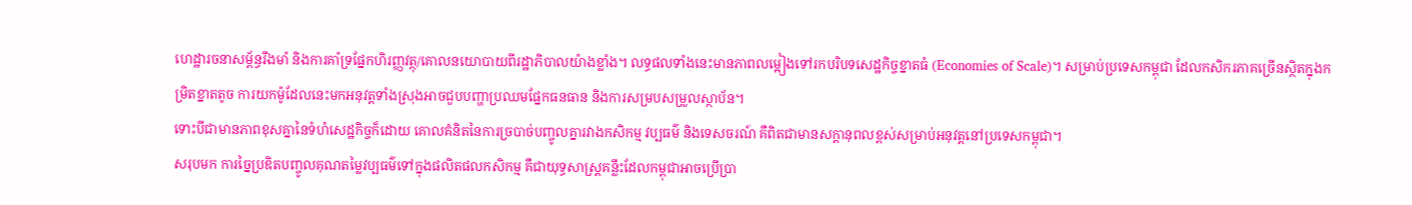ហេដ្ឋារចនាសម្ព័ន្ធរឹងមាំ និងការគាំទ្រផ្នែកហិរញ្ញវត្ថុ/គោលនយោបាយពីរដ្ឋាភិបាលយ៉ាងខ្លាំង។ លទ្ធផលទាំងនេះមានភាពលម្អៀងទៅរកបរិបទសេដ្ឋកិច្ចខ្នាតធំ (Economies of Scale)។ សម្រាប់ប្រទេសកម្ពុជា ដែលកសិករភាគច្រើនស្ថិតក្នុងកម្រិតខ្នាតតូច ការយកម៉ូដែលនេះមកអនុវត្តទាំងស្រុងអាចជួបបញ្ហាប្រឈមផ្នែកធនធាន និងការសម្របសម្រួលស្ថាប័ន។
ទោះបីជាមានភាពខុសគ្នានៃទំហំសេដ្ឋកិច្ចក៏ដោយ គោលគំនិតនៃការច្របាច់បញ្ចូលគ្នារវាងកសិកម្ម វប្បធម៌ និងទេសចរណ៍ គឺពិតជាមានសក្តានុពលខ្ពស់សម្រាប់អនុវត្តនៅប្រទេសកម្ពុជា។
សរុបមក ការច្នៃប្រឌិតបញ្ចូលគុណតម្លៃវប្បធម៌ទៅក្នុងផលិតផលកសិកម្ម គឺជាយុទ្ធសាស្ត្រគន្លឹះដែលកម្ពុជាអាចប្រើប្រា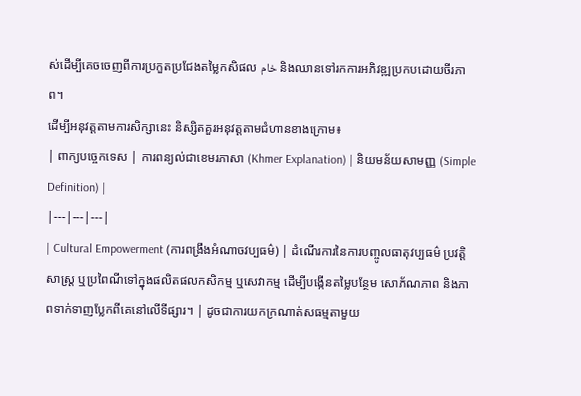ស់ដើម្បីគេចចេញពីការប្រកួតប្រជែងតម្លៃកសិផល خام និងឈានទៅរកការអភិវឌ្ឍប្រកបដោយចីរភាព។
ដើម្បីអនុវត្តតាមការសិក្សានេះ និស្សិតគួរអនុវត្តតាមជំហានខាងក្រោម៖
| ពាក្យបច្ចេកទេស | ការពន្យល់ជាខេមរភាសា (Khmer Explanation) | និយមន័យសាមញ្ញ (Simple Definition) |
|---|---|---|
| Cultural Empowerment (ការពង្រឹងអំណាចវប្បធម៌) | ដំណើរការនៃការបញ្ចូលធាតុវប្បធម៌ ប្រវត្តិសាស្ត្រ ឬប្រពៃណីទៅក្នុងផលិតផលកសិកម្ម ឬសេវាកម្ម ដើម្បីបង្កើនតម្លៃបន្ថែម សោភ័ណភាព និងភាពទាក់ទាញប្លែកពីគេនៅលើទីផ្សារ។ | ដូចជាការយកក្រណាត់សធម្មតាមួយ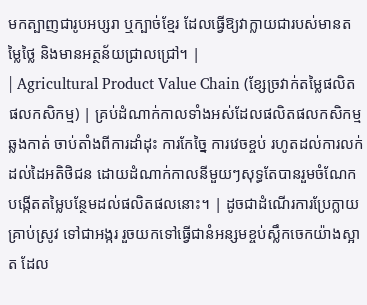មកត្បាញជារូបអប្សរា ឬក្បាច់ខ្មែរ ដែលធ្វើឱ្យវាក្លាយជារបស់មានតម្លៃថ្លៃ និងមានអត្ថន័យជ្រាលជ្រៅ។ |
| Agricultural Product Value Chain (ខ្សែច្រវាក់តម្លៃផលិតផលកសិកម្ម) | គ្រប់ដំណាក់កាលទាំងអស់ដែលផលិតផលកសិកម្មឆ្លងកាត់ ចាប់តាំងពីការដាំដុះ ការកែច្នៃ ការវេចខ្ចប់ រហូតដល់ការលក់ដល់ដៃអតិថិជន ដោយដំណាក់កាលនីមួយៗសុទ្ធតែបានរួមចំណែកបង្កើតតម្លៃបន្ថែមដល់ផលិតផលនោះ។ | ដូចជាដំណើរការប្រែក្លាយគ្រាប់ស្រូវ ទៅជាអង្ករ រួចយកទៅធ្វើជានំអន្សមខ្ចប់ស្លឹកចេកយ៉ាងស្អាត ដែល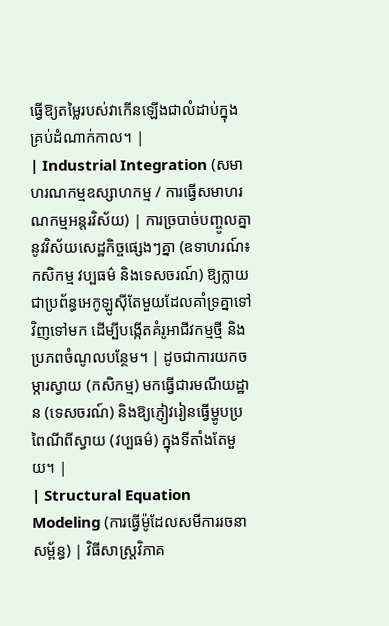ធ្វើឱ្យតម្លៃរបស់វាកើនឡើងជាលំដាប់ក្នុងគ្រប់ដំណាក់កាល។ |
| Industrial Integration (សមាហរណកម្មឧស្សាហកម្ម / ការធ្វើសមាហរណកម្មអន្តរវិស័យ) | ការច្របាច់បញ្ចូលគ្នានូវវិស័យសេដ្ឋកិច្ចផ្សេងៗគ្នា (ឧទាហរណ៍៖ កសិកម្ម វប្បធម៌ និងទេសចរណ៍) ឱ្យក្លាយជាប្រព័ន្ធអេកូឡូស៊ីតែមួយដែលគាំទ្រគ្នាទៅវិញទៅមក ដើម្បីបង្កើតគំរូអាជីវកម្មថ្មី និងប្រភពចំណូលបន្ថែម។ | ដូចជាការយកចម្ការស្វាយ (កសិកម្ម) មកធ្វើជារមណីយដ្ឋាន (ទេសចរណ៍) និងឱ្យភ្ញៀវរៀនធ្វើម្ហូបប្រពៃណីពីស្វាយ (វប្បធម៌) ក្នុងទីតាំងតែមួយ។ |
| Structural Equation Modeling (ការធ្វើម៉ូដែលសមីការរចនាសម្ព័ន្ធ) | វិធីសាស្ត្រវិភាគ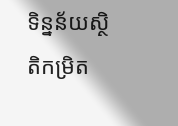ទិន្នន័យស្ថិតិកម្រិត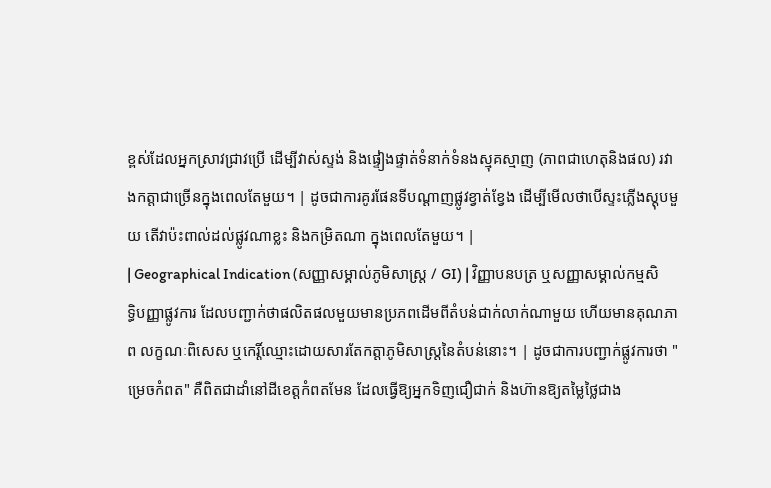ខ្ពស់ដែលអ្នកស្រាវជ្រាវប្រើ ដើម្បីវាស់ស្ទង់ និងផ្ទៀងផ្ទាត់ទំនាក់ទំនងស្មុគស្មាញ (ភាពជាហេតុនិងផល) រវាងកត្តាជាច្រើនក្នុងពេលតែមួយ។ | ដូចជាការគូរផែនទីបណ្ដាញផ្លូវខ្វាត់ខ្វែង ដើម្បីមើលថាបើស្ទះភ្លើងស្តុបមួយ តើវាប៉ះពាល់ដល់ផ្លូវណាខ្លះ និងកម្រិតណា ក្នុងពេលតែមួយ។ |
| Geographical Indication (សញ្ញាសម្គាល់ភូមិសាស្ត្រ / GI) | វិញ្ញាបនបត្រ ឬសញ្ញាសម្គាល់កម្មសិទ្ធិបញ្ញាផ្លូវការ ដែលបញ្ជាក់ថាផលិតផលមួយមានប្រភពដើមពីតំបន់ជាក់លាក់ណាមួយ ហើយមានគុណភាព លក្ខណៈពិសេស ឬកេរ្តិ៍ឈ្មោះដោយសារតែកត្តាភូមិសាស្ត្រនៃតំបន់នោះ។ | ដូចជាការបញ្ជាក់ផ្លូវការថា "ម្រេចកំពត" គឺពិតជាដាំនៅដីខេត្តកំពតមែន ដែលធ្វើឱ្យអ្នកទិញជឿជាក់ និងហ៊ានឱ្យតម្លៃថ្លៃជាង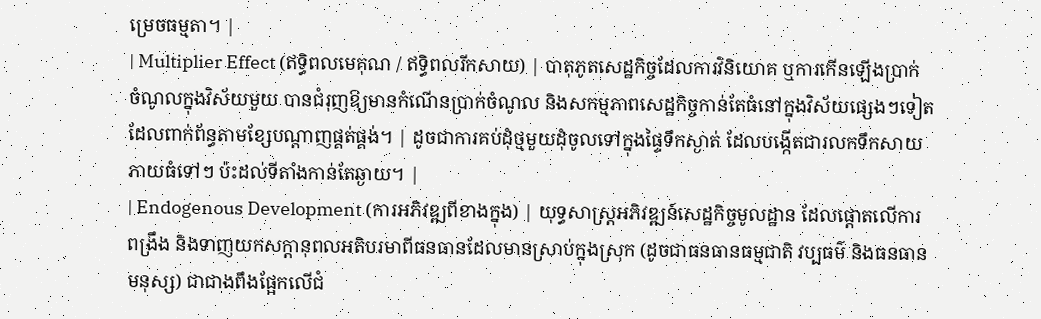ម្រេចធម្មតា។ |
| Multiplier Effect (ឥទ្ធិពលមេគុណ / ឥទ្ធិពលរីកសាយ) | បាតុភូតសេដ្ឋកិច្ចដែលការវិនិយោគ ឬការកើនឡើងប្រាក់ចំណូលក្នុងវិស័យមួយ បានជំរុញឱ្យមានកំណើនប្រាក់ចំណូល និងសកម្មភាពសេដ្ឋកិច្ចកាន់តែធំនៅក្នុងវិស័យផ្សេងៗទៀតដែលពាក់ព័ន្ធតាមខ្សែបណ្តាញផ្គត់ផ្គង់។ | ដូចជាការគប់ដុំថ្មមួយដុំចូលទៅក្នុងផ្ទៃទឹកស្ងាត់ ដែលបង្កើតជារលកទឹកសាយភាយធំទៅៗ ប៉ះដល់ទីតាំងកាន់តែឆ្ងាយ។ |
| Endogenous Development (ការអភិវឌ្ឍពីខាងក្នុង) | យុទ្ធសាស្ត្រអភិវឌ្ឍន៍សេដ្ឋកិច្ចមូលដ្ឋាន ដែលផ្តោតលើការពង្រឹង និងទាញយកសក្តានុពលអតិបរមាពីធនធានដែលមានស្រាប់ក្នុងស្រុក (ដូចជាធនធានធម្មជាតិ វប្បធម៌ និងធនធានមនុស្ស) ជាជាងពឹងផ្អែកលើជំ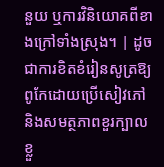នួយ ឬការវិនិយោគពីខាងក្រៅទាំងស្រុង។ | ដូចជាការខិតខំរៀនសូត្រឱ្យពូកែដោយប្រើសៀវភៅ និងសមត្ថភាពខួរក្បាលខ្លួ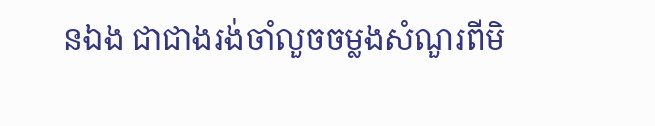នឯង ជាជាងរង់ចាំលួចចម្លងសំណួរពីមិ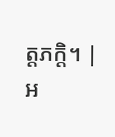ត្តភក្តិ។ |
អ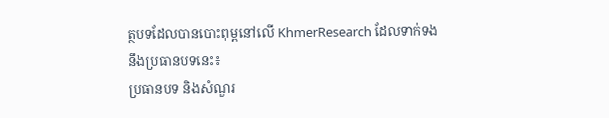ត្ថបទដែលបានបោះពុម្ពនៅលើ KhmerResearch ដែលទាក់ទងនឹងប្រធានបទនេះ៖
ប្រធានបទ និងសំណួរ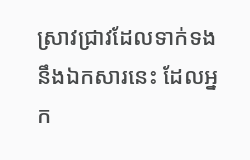ស្រាវជ្រាវដែលទាក់ទងនឹងឯកសារនេះ ដែលអ្នក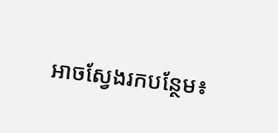អាចស្វែងរកបន្ថែម៖